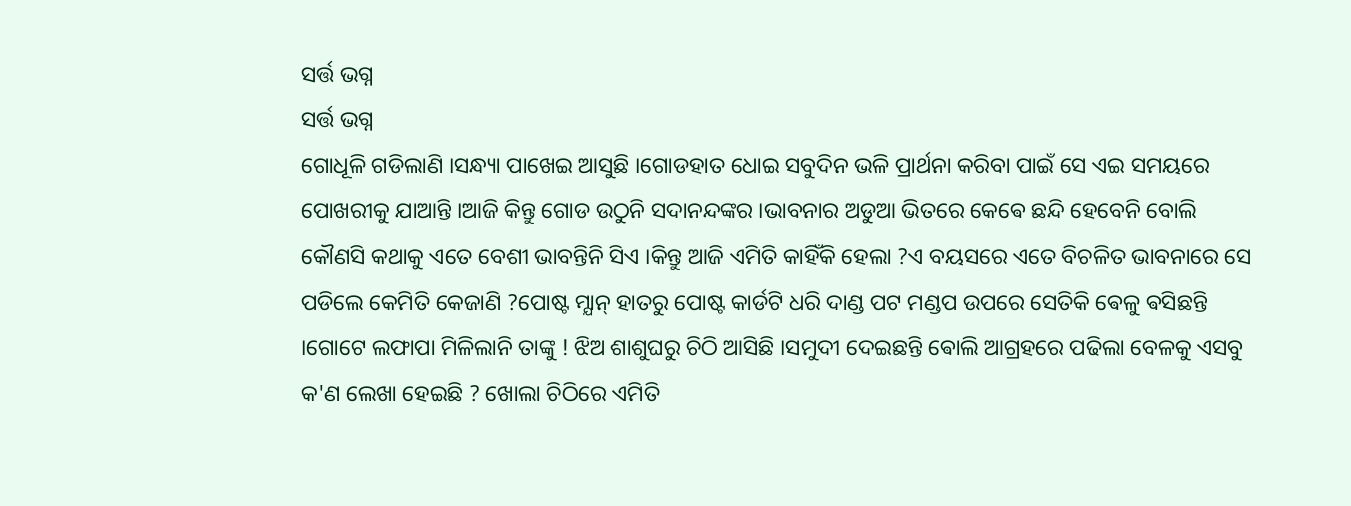ସର୍ତ୍ତ ଭଗ୍ନ
ସର୍ତ୍ତ ଭଗ୍ନ
ଗୋଧୂଳି ଗଡିଲାଣି ।ସନ୍ଧ୍ୟା ପାଖେଇ ଆସୁଛି ।ଗୋଡହାତ ଧୋଇ ସବୁଦିନ ଭଳି ପ୍ରାର୍ଥନା କରିବା ପାଇଁ ସେ ଏଇ ସମୟରେ ପୋଖରୀକୁ ଯାଆନ୍ତି ।ଆଜି କିନ୍ତୁ ଗୋଡ ଉଠୁନି ସଦାନନ୍ଦଙ୍କର ।ଭାବନାର ଅଡୁଆ ଭିତରେ କେଵେ ଛନ୍ଦି ହେବେନି ବୋଲି କୌଣସି କଥାକୁ ଏତେ ବେଶୀ ଭାବନ୍ତିନି ସିଏ ।କିନ୍ତୁ ଆଜି ଏମିତି କାହିଁକି ହେଲା ?ଏ ବୟସରେ ଏତେ ବିଚଳିତ ଭାବନାରେ ସେ ପଡିଲେ କେମିତି କେଜାଣି ?ପୋଷ୍ଟ ମ୍ଯାନ୍ ହାତରୁ ପୋଷ୍ଟ କାର୍ଡଟି ଧରି ଦାଣ୍ଡ ପଟ ମଣ୍ଡପ ଉପରେ ସେତିକି ଵେଳୁ ଵସିଛନ୍ତି ।ଗୋଟେ ଲଫାପା ମିଳିଲାନି ତାଙ୍କୁ ! ଝିଅ ଶାଶୁଘରୁ ଚିଠି ଆସିଛି ।ସମୁଦୀ ଦେଇଛନ୍ତି ଵୋଲି ଆଗ୍ରହରେ ପଢିଲା ବେଳକୁ ଏସବୁ କ'ଣ ଲେଖା ହେଇଛି ? ଖୋଲା ଚିଠିରେ ଏମିତି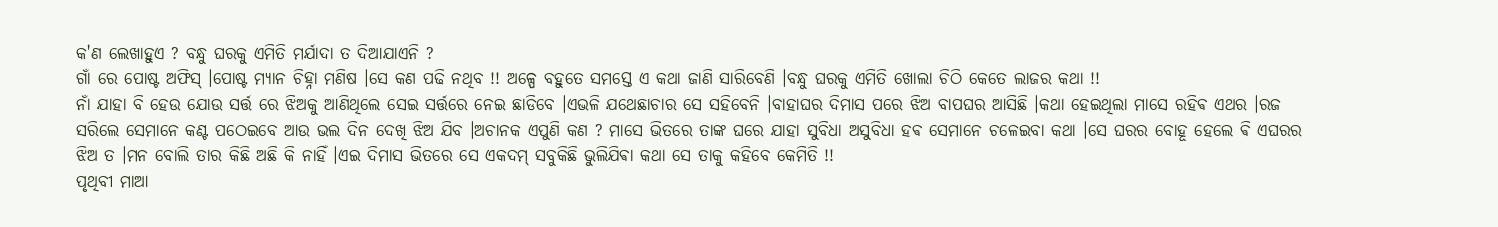କ'ଣ ଲେଖାହୁଏ ? ବନ୍ଧୁ ଘରକୁ ଏମିତି ମର୍ଯାଦା ତ ଦିଆଯାଏନି ?
ଗାଁ ରେ ପୋଷ୍ଟ ଅଫିସ୍ ।ପୋଷ୍ଟ ମ୍ଯାନ ଚିହ୍ନା ମଣିଷ ।ସେ କଣ ପଢି ନଥିବ !! ଅଳ୍ପେ ବହୁତେ ସମସ୍ତେ ଏ କଥା ଜାଣି ସାରିବେଣି ।ବନ୍ଧୁ ଘରକୁ ଏମିତି ଖୋଲା ଚିଠି କେତେ ଲାଜର କଥା !!
ନାଁ ଯାହା ବି ହେଉ ଯୋଉ ସର୍ତ୍ତ ରେ ଝିଅକୁ ଆଣିଥିଲେ ସେଇ ସର୍ତ୍ତରେ ନେଇ ଛାଡିବେ ।ଏଭଳି ଯଥେଛାଚାର ସେ ସହିବେନି ।ବାହାଘର ଦିମାସ ପରେ ଝିଅ ବାପଘର ଆସିଛି ।କଥା ହେଇଥିଲା ମାସେ ରହିଵ ଏଥର ।ରଜ ସରିଲେ ସେମାନେ କଣ୍ଟ ପଠେଇବେ ଆଉ ଭଲ ଦିନ ଦେଖି ଝିଅ ଯିବ ।ଅଚାନକ ଏପୁଣି କଣ ? ମାସେ ଭିତରେ ତାଙ୍କ ଘରେ ଯାହା ସୁବିଧା ଅସୁବିଧା ହଵ ସେମାନେ ଚଳେଇବା କଥା ।ସେ ଘରର ବୋହୂ ହେଲେ ଵି ଏଘରର ଝିଅ ତ ।ମନ ବୋଲି ତାର କିଛି ଅଛି କି ନାହିଁ ।ଏଇ ଦିମାସ ଭିତରେ ସେ ଏକଦମ୍ ସବୁକିଛି ଭୁଲିଯିଵା କଥା ସେ ତାକୁ କହିବେ କେମିତି !!
ପୃଥିବୀ ମାଆ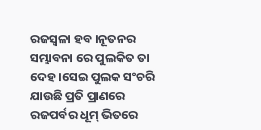ରଜସ୍ବଳା ହବ ।ନୂତନର ସମ୍ଭାବନା ରେ ପୁଲକିତ ତା ଦେହ ।ସେଇ ପୁଲକ ସଂଚରି ଯାଉଛି ପ୍ରତି ପ୍ରାଣରେ ରଜପର୍ବର ଧୂମ୍ ଭିତରେ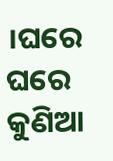।ଘରେ ଘରେ କୁଣିଆ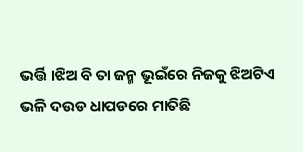ଭର୍ତ୍ତି ।ଝିଅ ବି ତା ଜନ୍ମ ଭୂଇଁରେ ନିଜକୁ ଝିଅଟିଏ ଭଳି ଦଉଡ ଧାପଡରେ ମାତିଛି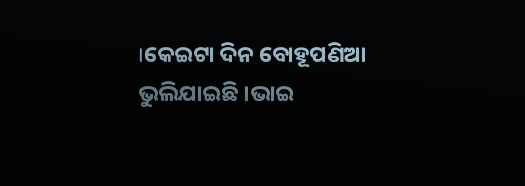।କେଇଟା ଦିନ ବୋହୂପଣିଆ ଭୁଲିଯାଇଛି ।ଭାଇ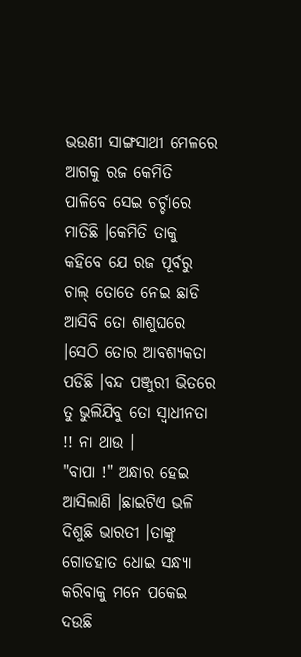ଭଉଣୀ ସାଙ୍ଗସାଥୀ ମେଳରେ ଆଗକୁ ରଜ କେମିତି ପାଳିବେ ସେଇ ଚର୍ଚ୍ଚାରେ ମାତିଛି ।କେମିତି ତାକୁ କହିବେ ଯେ ରଜ ପୂର୍ବରୁ ଚାଲ୍ ତୋତେ ନେଇ ଛାଡି ଆସିବି ତୋ ଶାଶୁଘରେ ।ସେଠି ତୋର ଆବଶ୍ୟକତା ପଡିଛି ।ବନ୍ଦ ପଞ୍ଜୁରୀ ଭିତରେ ତୁ ଭୁଲିଯିବୁ ତୋ ସ୍ବାଧୀନତା !! ନା ଥାଉ ।
"ବାପା !" ଅନ୍ଧାର ହେଇ ଆସିଲାଣି ।ଛାଇଟିଏ ଭଳି ଦିଶୁଛି ଭାରତୀ ।ତାଙ୍କୁ ଗୋଡହାତ ଧୋଇ ସନ୍ଧ୍ୟା କରିବାକୁ ମନେ ପକେଇ ଦଉଛି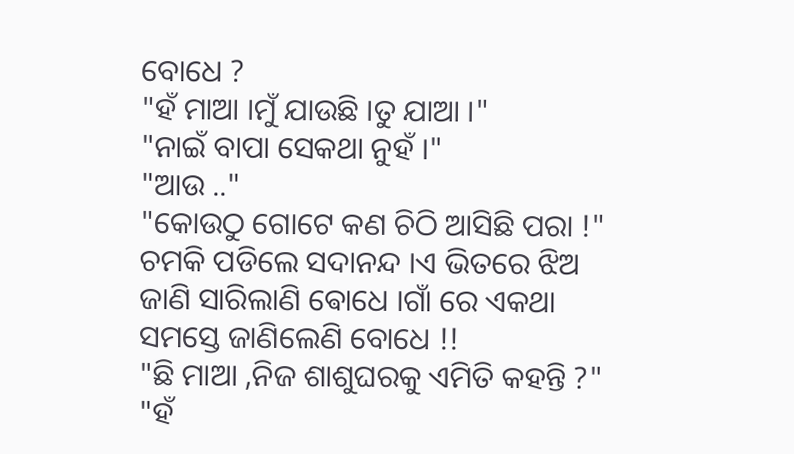ବୋଧେ ?
"ହଁ ମାଆ ।ମୁଁ ଯାଉଛି ।ତୁ ଯାଆ ।"
"ନାଇଁ ବାପା ସେକଥା ନୁହଁ ।"
"ଆଉ .."
"କୋଉଠୁ ଗୋଟେ କଣ ଚିଠି ଆସିଛି ପରା !"
ଚମକି ପଡିଲେ ସଦାନନ୍ଦ ।ଏ ଭିତରେ ଝିଅ ଜାଣି ସାରିଲାଣି ଵୋଧେ ।ଗାଁ ରେ ଏକଥା ସମସ୍ତେ ଜାଣିଲେଣି ବୋଧେ !!
"ଛି ମାଆ ,ନିଜ ଶାଶୁଘରକୁ ଏମିତି କହନ୍ତି ?"
"ହଁ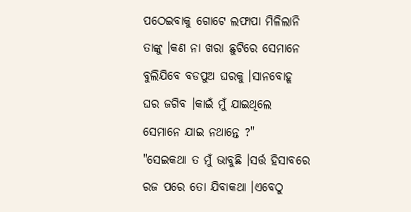ପଠେଇବାକୁ ଗୋଟେ ଲଫାପା ମିଳିଲାନି ତାଙ୍କୁ ।କଣ ନା ଖରା ଛୁଟିରେ ସେମାନେ ବୁଲିଯିବେ ବଡପୁଅ ଘରକୁ ।ସାନବୋହୂ ଘର ଜଗିବ ।କାଇଁ ମୁଁ ଯାଇଥିଲେ ସେମାନେ ଯାଇ ନଥାନ୍ତେ ?"
"ସେଇକଥା ତ ମୁଁ ଭାବୁଛି ।ସର୍ତ୍ତ ହିସାବରେ ରଜ ପରେ ତୋ ଯିବାକଥା ।ଏବେଠୁ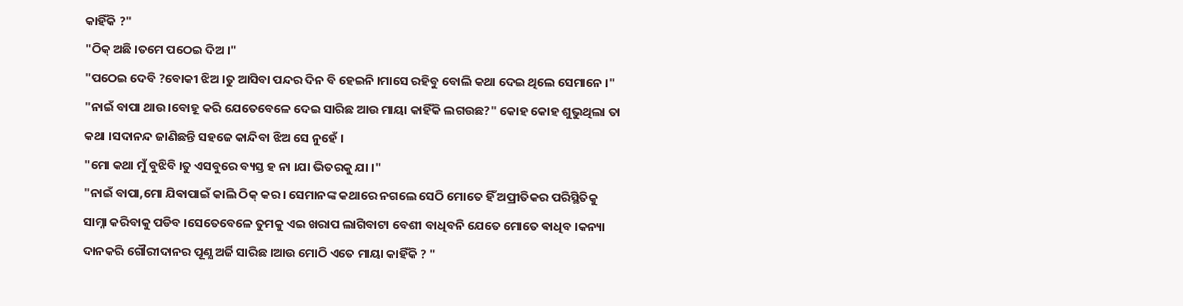କାହିଁକି ?"
"ଠିକ୍ ଅଛି ।ତମେ ପଠେଇ ଦିଅ ।"
"ପଠେଇ ଦେବି ?ବୋକୀ ଝିଅ ।ତୁ ଆସିବା ପନ୍ଦର ଦିନ ବି ହେଇନି ।ମାସେ ରହିବୁ ବୋଲି କଥା ଦେଇ ଥିଲେ ସେମାନେ ।"
"ନାଇଁ ବାପା ଥାଉ ।ବୋହୂ କରି ଯେତେବେଳେ ଦେଇ ସାରିଛ ଆଉ ମାୟା କାହିଁକି ଲଗଉଛ?" କୋହ କୋହ ଶୁଭୁଥିଲା ତା କଥା ।ସଦାନନ୍ଦ ଜାଣିଛନ୍ତି ସହଜେ କାନ୍ଦିବା ଝିଅ ସେ ନୁହେଁ ।
"ମୋ କଥା ମୁଁ ବୁଝିବି ।ତୁ ଏସବୁରେ ବ୍ୟସ୍ତ ହ ନା ।ଯା ଭିତରକୁ ଯା ।"
"ନାଇଁ ବାପା,ମୋ ଯିଵାପାଇଁ କାଲି ଠିକ୍ କର । ସେମାନଙ୍କ କଥାରେ ନଗଲେ ସେଠି ମୋତେ ହିଁ ଅପ୍ରୀତିକର ପରିସ୍ଥିତିକୁ ସାମ୍ନା କରିବାକୁ ପଡିବ ।ସେତେବେଳେ ତୁମକୁ ଏଇ ଖରାପ ଲାଗିବାଟା ବେଶୀ ବାଧିବନି ଯେତେ ମୋତେ ଵାଧିବ ।କନ୍ୟା ଦାନକରି ଗୌରୀଦାନର ପୂଣ୍ଯ ଅର୍ଜି ସାରିଛ ।ଆଉ ମୋଠି ଏତେ ମାୟା କାହିଁକି ? "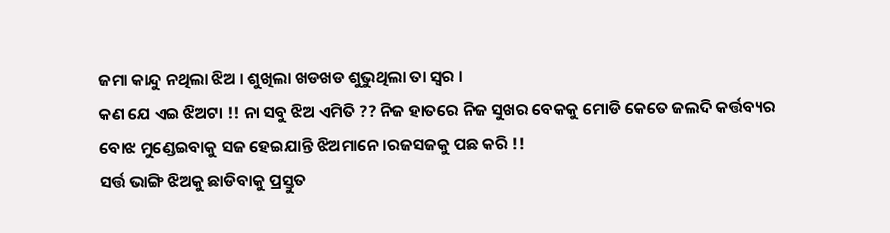ଜମା କାନ୍ଦୁ ନଥିଲା ଝିଅ । ଶୁଖିଲା ଖଡଖଡ ଶୁଭୁଥିଲା ତା ସ୍ବର ।
କଣ ଯେ ଏଇ ଝିଅଟା !! ନା ସବୁ ଝିଅ ଏମିତି ?? ନିଜ ହାତରେ ନିଜ ସୁଖର ବେକକୁ ମୋଡି କେତେ ଜଲଦି କର୍ତ୍ତବ୍ୟର ବୋଝ ମୁଣ୍ଡେଇବାକୁ ସଜ ହେଇଯାନ୍ତି ଝିଅମାନେ ।ରଜସଜକୁ ପଛ କରି !!
ସର୍ତ୍ତ ଭାଙ୍ଗି ଝିଅକୁ ଛାଡିବାକୁ ପ୍ରସ୍ତୁତ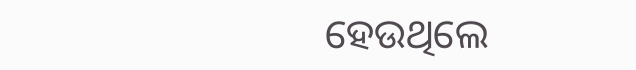ହେଉଥିଲେ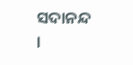ସଦାନନ୍ଦ ।